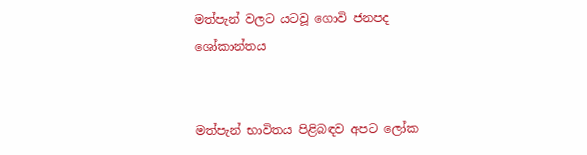මත්පැන් වලට යටවූ ගොවි ජනපද ශෝකාන්තය


මත්පැන් භාවිතය පිළිබඳව අපට ලෝක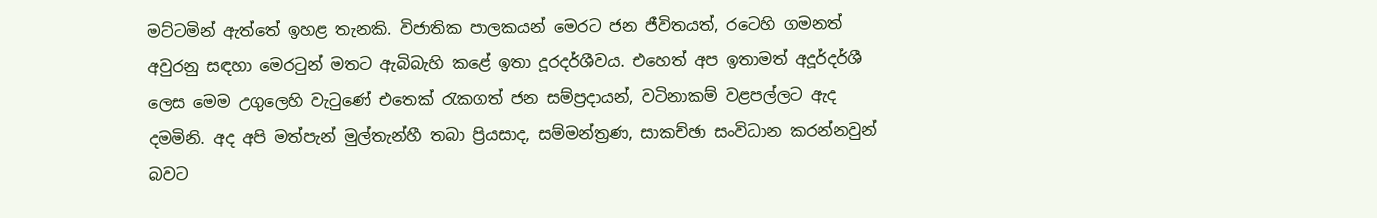මට්ටමින් ඇත්තේ ඉහළ තැනකි. විජාතික පාලකයන් මෙරට ජන ජීවිතයත්, රටෙහි ගමනත් අවුරනු සඳහා මෙරටුන් මතට ඇබිබැහි කළේ ඉතා දූරදර්ශීවය. එහෙත් අප ඉතාමත් අදූර්දර්ශී ලෙස මෙම උගුලෙහි වැටුණේ එතෙක් රැකගත් ජන සම්ප්‍රදායන්, වටිනාකම් වළපල්ලට ඇද දමමිනි. අද අපි මත්පැන් මුල්තැන්හී තබා ප්‍රියසාද, සම්මන්ත්‍රණ, සාකච්ඡා සංවිධාන කරන්නවුන් බවට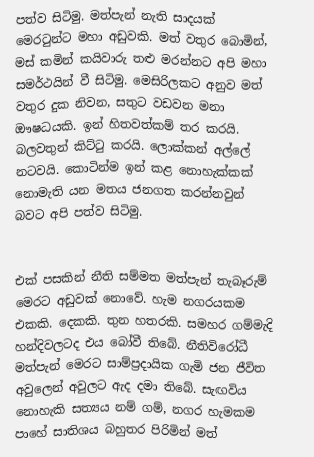පත්ව සිටිමු. මත්පැන් නැති සාදයක් මෙරටුන්ට මහා අඩුවකි. මත් වතුර බොමින්, මස් කමින් කයිවාරු තළු මරන්නට අපි මහා සමර්ථයින් වී සිටිමු. මෙසිරිලකට අනුව මත් වතුර දුක නිවන, සතුට වඩවන මනා ඖෂධයකි. ඉන් හිතවත්කම් තර කරයි. බලවතුන් කිට්ටු කරයි. ලොක්කන් අල්ලේ නටවයි. කොටින්ම ඉන් කළ නොහැක්කක් නොමැති යන මතය ජනගත කරන්නවුන් බවට අපි පත්ව සිටිමු.


එක් පසකින් නීති සම්මත මත්පැන් තැබෑරුම් මෙරට අඩුවක් නොවේ. හැම නගරයකම එකකි. දෙකකි. තුන හතරකි. සමහර ගම්මැදි හන්දිවලටද එය බෝවී තිබේ. නීතිවිරෝධී මත්පැන් මෙරට සාම්ප්‍රදායික ගැමි ජන ජීවිත අවුලෙන් අවුලට ඇද දමා තිබේ. සැඟවිය නොහැකි සත්‍යය නම් ගම්, නගර හැමකම පාහේ සාතිශය බහුතර පිරිමින් මත්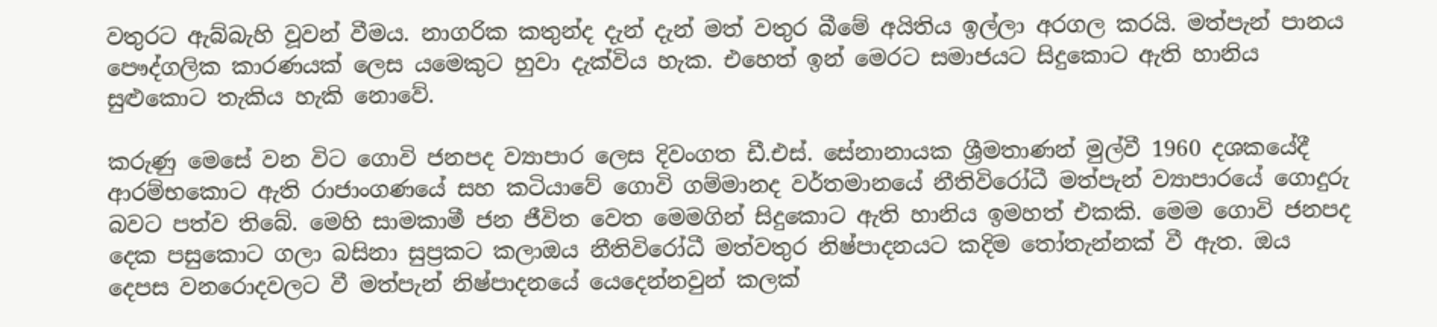වතුරට ඇබ්බැහි වූවන් වීමය. නාගරික කතුන්ද දැන් දැන් මත් වතුර බීමේ අයිතිය ඉල්ලා අරගල කරයි. මත්පැන් පානය පෞද්ගලික කාරණයක් ලෙස යමෙකුට හුවා දැක්විය හැක. එහෙත් ඉන් මෙරට සමාජයට සිදුකොට ඇති හානිය සුළුකොට තැකිය හැකි නොවේ.

කරුණු මෙසේ වන විට ගොවි ජනපද ව්‍යාපාර ලෙස දිවංගත ඩී.එස්. සේනානායක ශ්‍රීමතාණන් මුල්වී 1960 දශකයේදී ආරම්භකොට ඇති රාජාංගණයේ සහ කටියාවේ ගොවි ගම්මානද වර්තමානයේ නීතිවිරෝධී මත්පැන් ව්‍යාපාරයේ ගොදුරු බවට පත්ව තිබේ. මෙහි සාමකාමී ජන ජීවිත වෙත මෙමගින් සිදුකොට ඇති හානිය ඉමහත් එකකි. මෙම ගොවි ජනපද දෙක පසුකොට ගලා බසිනා සුප්‍රකට කලාඔය නීතිවිරෝධී මත්වතුර නිෂ්පාදනයට කදිම තෝතැන්නක් වී ඇත. ඔය දෙපස වනරොදවලට වී මත්පැන් නිෂ්පාදනයේ යෙදෙන්නවුන් කලක්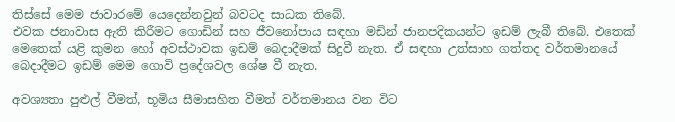තිස්සේ මෙම ජාවාරමේ යෙදෙන්නවුන් බවටද සාධක තිබේ.
එවක ජනාවාස ඇති කිරීමට ගොඩින් සහ ජීවනෝපාය සඳහා මඩින් ජානපදිකයන්ට ඉඩම් ලැබී තිබේ. එතෙක් මෙතෙක් යළි කුමන හෝ අවස්ථාවක ඉඩම් බෙදාදීමක් සිදුවී නැත. ඒ සඳහා උත්සාහ ගත්තද වර්තමානයේ බෙදාදීමට ඉඩම් මෙම ගොවි ප්‍රදේශවල ශේෂ වී නැත.

අවශ්‍යතා පුළුල් වීමත්, භූමිය සීමාසහිත වීමත් වර්තමානය වන විට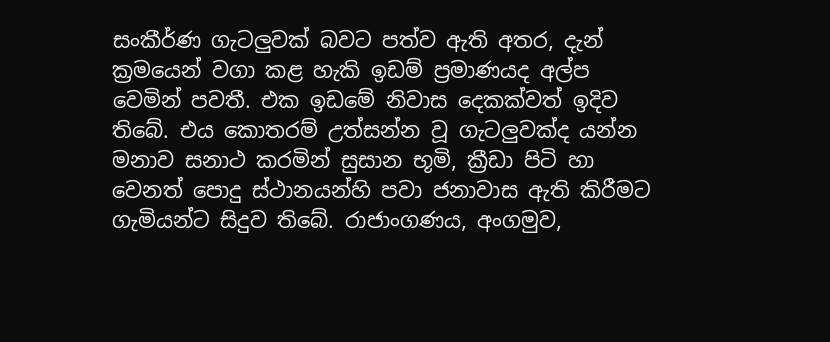සංකීර්ණ ගැටලුවක් බවට පත්ව ඇති අතර, දැන් ක්‍රමයෙන් වගා කළ හැකි ඉඩම් ප්‍රමාණයද අල්ප වෙමින් පවතී. එක ඉඩමේ නිවාස දෙකක්වත් ඉදිව තිබේ. එය කොතරම් උත්සන්න වූ ගැටලුවක්ද යන්න මනාව සනාථ කරමින් සුසාන භූමි, ක්‍රීඩා පිටි හා වෙනත් පොදු ස්ථානයන්හි පවා ජනාවාස ඇති කිරීමට ගැමියන්ට සිදුව තිබේ. රාජාංගණය, අංගමුව,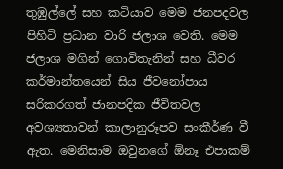තුඹුල්ලේ සහ කටියාව මෙම ජනපදවල පිහිටි ප්‍රධාන වාරි ජලාශ වෙති. මෙම ජලාශ මගින් ගොවිතැනින් සහ ධීවර කර්මාන්තයෙන් සිය ජීවනෝපාය සරිකරගත් ජානපදික ජීවිතවල අවශ්‍යතාවන් කාලානුරූපව සංකීර්ණ වී ඇත. මෙනිසාම ඔවුනගේ ඕනෑ එපාකම්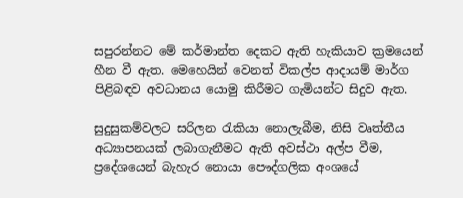සපුරන්නට මේ කර්මාන්ත දෙකට ඇති හැකියාව ක්‍රමයෙන් හීන වී ඇත. මෙහෙයින් වෙනත් විකල්ප ආදායම් මාර්ග පිළිබඳව අවධානය යොමු කිරීමට ගැමියන්ට සිදුව ඇත.

සුදුසුකම්වලට සරිලන රැකියා නොලැබීම, නිසි වෘත්තීය අධ්‍යාපනයක් ලබාගැනීමට ඇති අවස්ථා අල්ප වීම, ප්‍රදේශයෙන් බැහැර නොයා පෞද්ගලික අංශයේ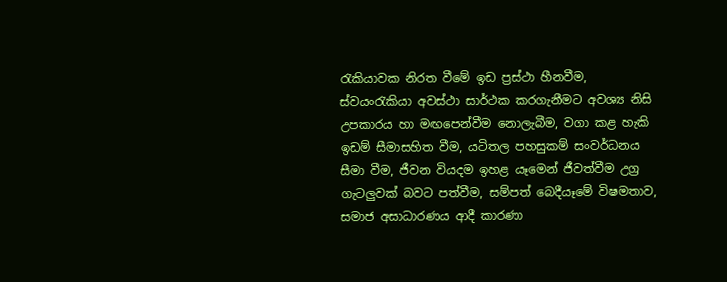රැකියාවක නිරත වීමේ ඉඩ ප්‍රස්ථා හීනවීම, ස්වයංරැකියා අවස්ථා සාර්ථක කරගැනීමට අවශ්‍ය නිසි උපකාරය හා මඟපෙන්වීම නොලැබීම, වගා කළ හැකි ඉඩම් සීමාසහිත වීම, යටිතල පහසුකම් සංවර්ධනය සීමා වීම, ජීවන වියදම ඉහළ යෑමෙන් ජීවත්වීම උග්‍ර ගැටලුවක් බවට පත්වීම, සම්පත් බෙදීයෑමේ විෂමතාව, සමාජ අසාධාරණය ආදී කාරණා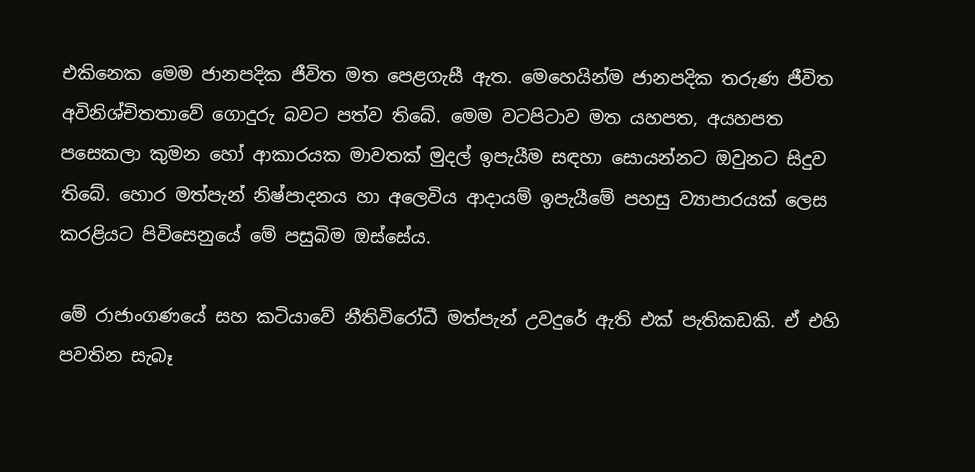එකිනෙක මෙම ජානපදික ජීවිත මත පෙළගැසී ඇත. මෙහෙයින්ම ජානපදික තරුණ ජීවිත අවිනිශ්චිතතාවේ ගොදුරු බවට පත්ව තිබේ. මෙම වටපිටාව මත යහපත, අයහපත පසෙකලා කුමන හෝ ආකාරයක මාවතක් මුදල් ඉපැයීම සඳහා සොයන්නට ඔවුනට සිදුව තිබේ. හොර මත්පැන් නිෂ්පාදනය හා අලෙවිය ආදායම් ඉපැයීමේ පහසු ව්‍යාපාරයක් ලෙස කරළියට පිවිසෙනුයේ මේ පසුබිම ඔස්සේය.

මේ රාජාංගණයේ සහ කටියාවේ නීතිවිරෝධී මත්පැන් උවදුරේ ඇති එක් පැතිකඩකි. ඒ එහි පවතින සැබෑ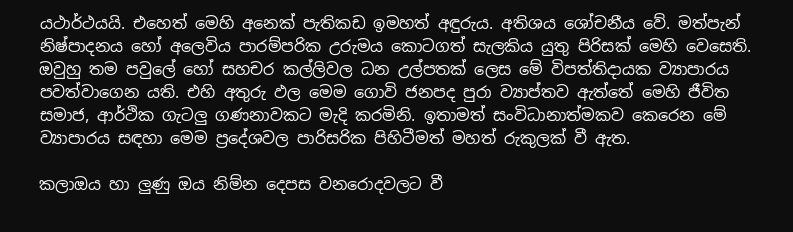යථාර්ථයයි. එහෙත් මෙහි අනෙක් පැතිකඩ ඉමහත් අඳුරුය. අතිශය ශෝචනීය වේ. මත්පැන් නිෂ්පාදනය හෝ අලෙවිය පාරම්පරික උරුමය කොටගත් සැලකිය යුතු පිරිසක් මෙහි වෙසෙති. ඔවුහු තම පවුලේ හෝ සහචර කල්ලිවල ධන උල්පතක් ලෙස මේ විපත්තිදායක ව්‍යාපාරය පවත්වාගෙන යති. එහි අතුරු ඵල මෙම ගොවි ජනපද පුරා ව්‍යාප්තව ඇත්තේ මෙහි ජීවිත සමාජ, ආර්ථික ගැටලු ගණනාවකට මැදි කරමිනි. ඉතාමත් සංවිධානාත්මකව කෙරෙන මේ ව්‍යාපාරය සඳහා මෙම ප්‍රදේශවල පාරිසරික පිහිටීමත් මහත් රුකුලක් වී ඇත.

කලාඔය හා ලුණු ඔය නිම්න දෙපස වනරොදවලට වී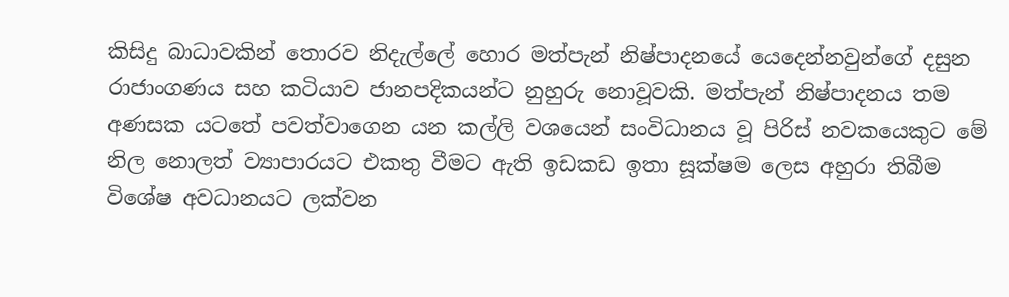කිසිදු බාධාවකින් තොරව නිදැල්ලේ හොර මත්පැන් නිෂ්පාදනයේ යෙදෙන්නවුන්ගේ දසුන රාජාංගණය සහ කටියාව ජානපදිකයන්ට නුහුරු නොවූවකි. මත්පැන් නිෂ්පාදනය තම අණසක යටතේ පවත්වාගෙන යන කල්ලි වශයෙන් සංවිධානය වූ පිරිස් නවකයෙකුට මේ නිල නොලත් ව්‍යාපාරයට එකතු වීමට ඇති ඉඩකඩ ඉතා සූක්ෂම ලෙස අහුරා තිබීම විශේෂ අවධානයට ලක්වන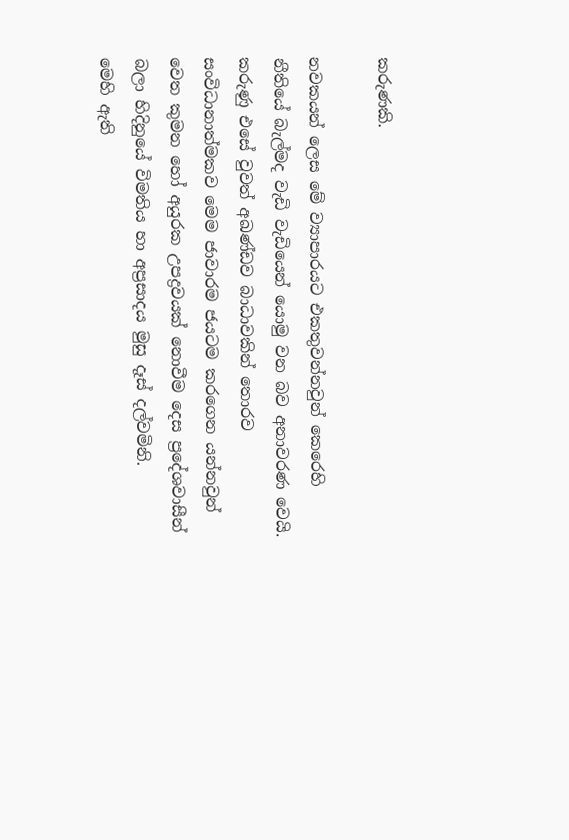කරුණකි.

නවකයන් ලෙස මේ ව්‍යාපාරයට එකතුවන්නවුන් කෙරෙහි නීතියේ බැල්මද වැඩි වැඩියෙන් යොමු වන බව අනාවරණ වෙයි. කරුණු එසේ වුවත් අඛණ්ඩව බාධාවකින් තොරව සංවිධානාත්මකව මෙම ජාවාරම ජයටම කරගෙන යන්නවුන් වෙත කුමන හෝ අයුරක උපද්‍රවයක් නොවීම දෙස ප්‍රදේශවාසීන් බලා හිදිනුයේ විමතිය හා අප්‍රසාදය මුසු දෑස් දල්වමිනි.
මෙහි ඇති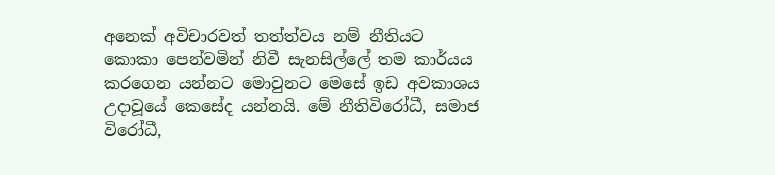අනෙක් අවිචාරවත් තත්ත්වය නම් නීතියට කොකා පෙන්වමින් නිවී සැනසිල්ලේ තම කාර්යය කරගෙන යන්නට මොවුනට මෙසේ ඉඩ අවකාශය උදාවූයේ කෙසේද යන්නයි. මේ නීතිවිරෝධී, සමාජ විරෝධී,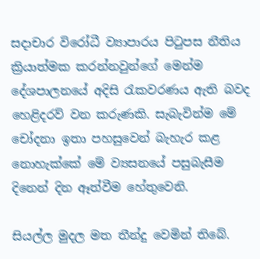සදාචාර විරෝධී ව්‍යාපාරය පිටුපස නීතිය ක්‍රියාත්මක කරන්නවුන්ගේ මෙන්ම දේශපාලනයේ අදිසි රැකවරණය ඇති බවද හෙළිදරව් වන කරුණකි. සැබැවින්ම මේ චෝදනා ඉතා පහසුවෙන් බැහැර කළ නොහැක්කේ මේ ව්‍යසනයේ පසුබැසීම දිනෙන් දින ඈත්වීම හේතුවෙනි.

සියල්ල මුදල මත තීන්දු වෙමින් තිබේ.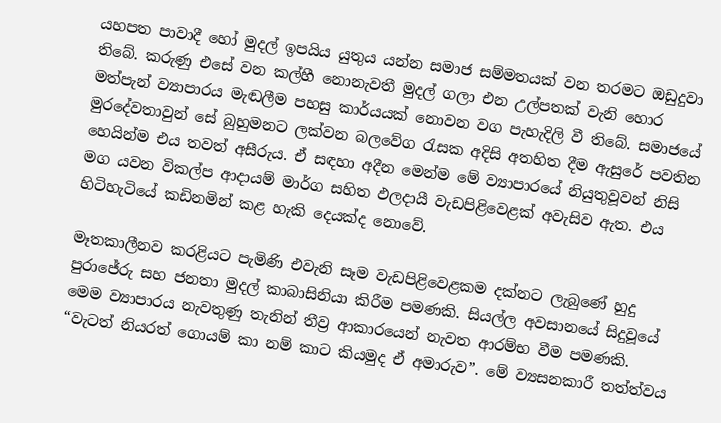යහපත පාවාදී හෝ මුදල් ඉපයිය යුතුය යන්න සමාජ සම්මතයක් වන තරමට ඔඩුදුවා තිබේ. කරුණු එසේ වන කල්හී නොනැවතී මුදල් ගලා එන උල්පතක් වැනි හොර මත්පැන් ව්‍යාපාරය මැඬලීම පහසු කාර්යයක් නොවන වග පැහැදිලි වී තිබේ. සමාජයේ මුරදේවතාවුන් සේ බුහුමනට ලක්වන බලවේග රැසක අදිසි අතහිත දීම ඇසුරේ පවතින හෙයින්ම එය තවත් අසීරුය. ඒ සඳහා අදීන මෙන්ම මේ ව්‍යාපාරයේ නියුතුවූවන් නිසි මග යවන විකල්ප ආදායම් මාර්ග සහිත ඵලදායී වැඩපිළිවෙළක් අවැසිව ඇත. එය හිටිහැටියේ කඩිනමින් කළ හැකි දෙයක්ද නොවේ.

මෑතකාලීනව කරළියට පැමිණි එවැනි සෑම වැඩපිළිවෙළකම දක්නට ලැබුණේ හුදු පුරාජේරු සහ ජනතා මුදල් කාබාසිනියා කිරීම පමණකි. සියල්ල අවසානයේ සිදුවූයේ මෙම ව්‍යාපාරය නැවතුණු තැනින් තීව්‍ර ආකාරයෙන් නැවත ආරම්භ වීම පමණකි. “වැටත් නියරත් ගොයම් කා නම් කාට කියමුද ඒ අමාරුව”. මේ ව්‍යසනකාරී තත්ත්වය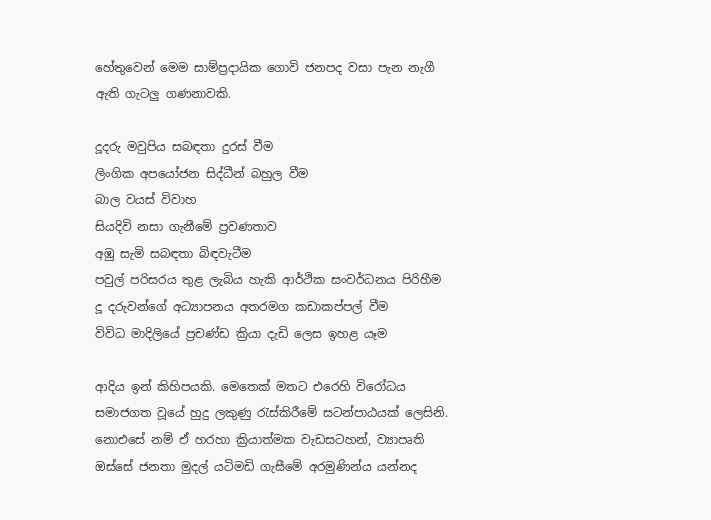හේතුවෙන් මෙම සාම්ප්‍රදායික ගොවි ජනපද වසා පැන නැගී ඇති ගැටලු ගණනාවකි.

දූදරු මවුපිය සබඳතා දුරස් වීම
ලිංගික අපයෝජන සිද්ධීන් බහුල වීම
බාල වයස් විවාහ
සියදිවි නසා ගැනීමේ ප්‍රවණතාව
අඹු සැමි සබඳතා බිඳවැටීම
පවුල් පරිසරය තුළ ලැබිය හැකි ආර්ථික සංවර්ධනය පිරිහීම
දූ දරුවන්ගේ අධ්‍යාපනය අතරමග කඩාකප්පල් වීම
විවිධ මාදිලියේ ප්‍රචණ්ඩ ක්‍රියා දැඩි ලෙස ඉහළ යෑම

ආදිය ඉන් කිහිපයකි. මෙතෙක් මතට එරෙහි විරෝධය සමාජගත වූයේ හුදු ලකුණු රැස්කිරීමේ සටන්පාඨයක් ලෙසිනි. නොඑසේ නම් ඒ හරහා ක්‍රියාත්මක වැඩසටහන්, ව්‍යාපෘති ඔස්සේ ජනතා මුදල් යටිමඩි ගැසීමේ අරමුණින්ය යන්නද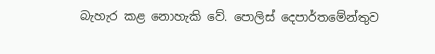බැහැර කළ නොහැකි වේ. පොලිස් දෙපාර්තමේන්තුව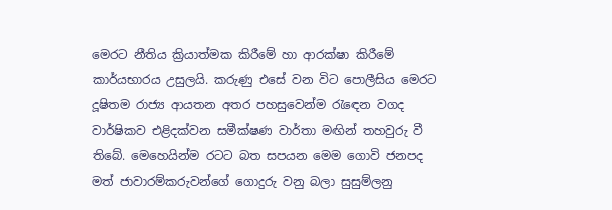මෙරට නීතිය ක්‍රියාත්මක කිරීමේ හා ආරක්ෂා කිරීමේ කාර්යභාරය උසුලයි. කරුණු එසේ වන විට පොලීසිය මෙරට දූෂිතම රාජ්‍ය ආයතන අතර පහසුවෙන්ම රැඳෙන වගද වාර්ෂිකව එළිදක්වන සමීක්ෂණ වාර්තා මඟින් තහවුරු වී තිබේ. මෙහෙයින්ම රටට බත සපයන මෙම ගොවි ජනපද මත් ජාවාරම්කරුවන්ගේ ගොදුරු වනු බලා සුසුම්ලනු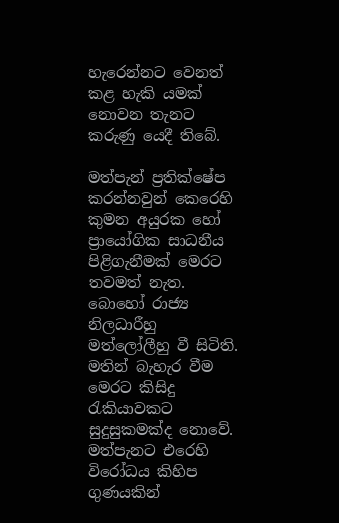හැරෙන්නට වෙනත් කළ හැකි යමක් නොවන තැනට කරුණු යෙදී තිබේ.

මත්පැන් ප්‍රතික්ෂේප කරන්නවුන් කෙරෙහි කුමන අයුරක හෝ ප්‍රායෝගික සාධනීය පිළිගැනීමක් මෙරට තවමත් නැත. බොහෝ රාජ්‍ය නිලධාරීහු මත්ලෝලීහු වී සිටිති. මතින් බැහැර වීම මෙරට කිසිදු රැකියාවකට සුදුසුකමක්ද නොවේ. මත්පැනට එරෙහි විරෝධය කිහිප ගුණයකින්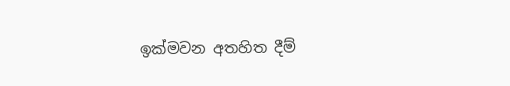ඉක්මවන අතහිත දීම්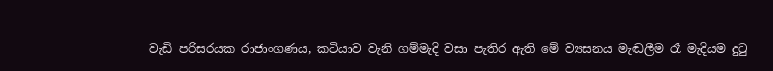වැඩි පරිසරයක රාජාංගණය, කටියාව වැනි ගම්මැදි වසා පැතිර ඇති මේ ව්‍යසනය මැඬලීම රෑ මැදියම දුටු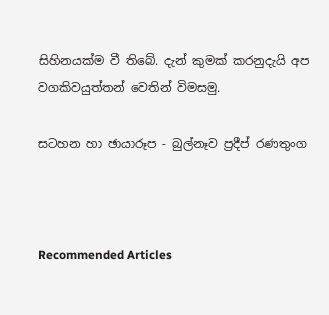සිහිනයක්ම වී තිබේ. දැන් කුමක් කරනුදැයි අප වගකිවයුත්තන් වෙතින් විමසමු.

සටහන හා ඡායාරූප - බුල්නෑව ප්‍රදීප් රණතුංග



Recommended Articles